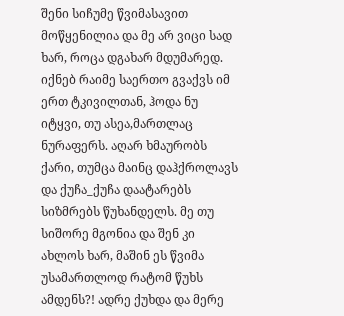შენი სიჩუმე წვიმასავით მოწყენილია და მე არ ვიცი სად ხარ, როცა დგახარ მდუმარედ. იქნებ რაიმე საერთო გვაქვს იმ ერთ ტკივილთან, ჰოდა ნუ იტყვი, თუ ასეა,მართლაც ნურაფერს. აღარ ხმაურობს ქარი, თუმცა მაინც დაჰქროლავს და ქუჩა_ქუჩა დაატარებს სიზმრებს წუხანდელს. მე თუ სიშორე მგონია და შენ კი ახლოს ხარ, მაშინ ეს წვიმა უსამართლოდ რატომ წუხს ამდენს?! ადრე ქუხდა და მერე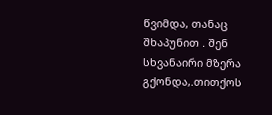წვიმდა, თანაც შხაპუნით . შენ სხვანაირი მზერა გქონდა,.თითქოს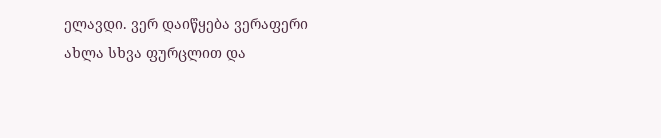ელავდი. ვერ დაიწყება ვერაფერი ახლა სხვა ფურცლით და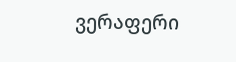ვერაფერი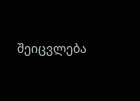შეიცვლება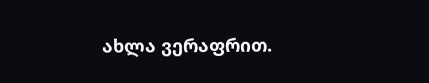ახლა ვერაფრით.